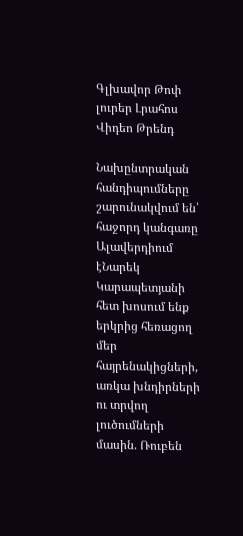Գլխավոր Թոփ լուրեր Լրահոս Վիդեո Թրենդ

Նախընտրական հանդիպումները շարունակվում են՝ հաջորդ կանգառը Ալավերդիում էՆարեկ Կարապետյանի հետ խոսում ենք երկրից հեռացող մեր հայրենակիցների, առկա խնդիրների ու տրվող լուծումների մասին. Ռուբեն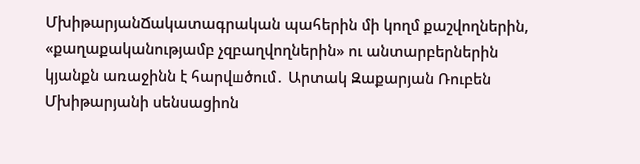ՄխիթարյանՃակատագրական պահերին մի կողմ քաշվողներին, «քաղաքականությամբ չզբաղվողներին» ու անտարբերներին կյանքն առաջինն է հարվшծում․ Արտակ Զաքարյան Ռուբեն Մխիթարյանի սենսացիոն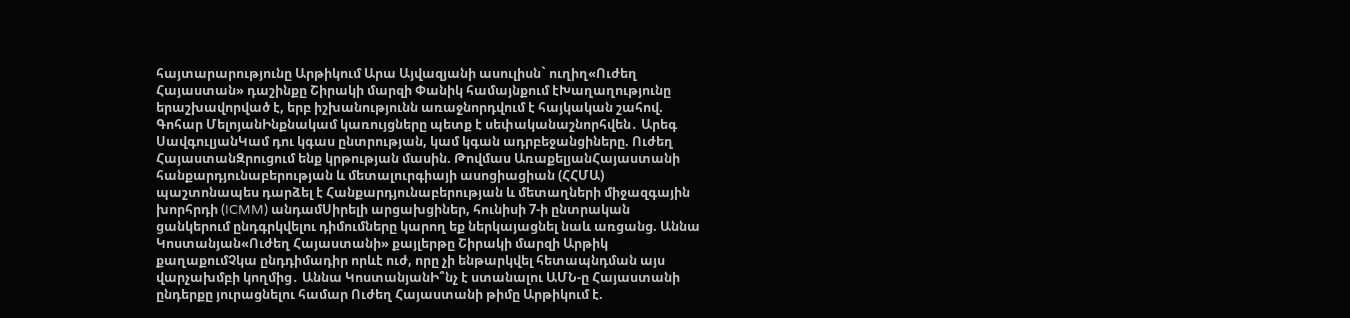հայտարարությունը Արթիկում Արա Այվազյանի ասուլիսն` ուղիղ«Ուժեղ Հայաստան» դաշինքը Շիրակի մարզի Փանիկ համայնքում էԽաղաղությունը երաշխավորված է, երբ իշխանությունն առաջնորդվում է հայկական շահով. Գոհար ՄելոյանԻնքնակամ կառույցները պետք է սեփականաշնորհվեն․ Արեգ ՍավգուլյանԿամ դու կգաս ընտրության, կամ կգան ադրբեջանցիները. Ուժեղ ՀայաստանԶրուցում ենք կրթության մասին. Թովմաս ԱռաքելյանՀայաստանի հանքարդյունաբերության և մետալուրգիայի ասոցիացիան (ՀՀՄԱ) պաշտոնապես դարձել է Հանքարդյունաբերության և մետաղների միջազգային խորհրդի (ICMM) անդամՍիրելի արցախցիներ, հունիսի 7-ի ընտրական ցանկերում ընդգրկվելու դիմումները կարող եք ներկայացնել նաև առցանց. Աննա Կոստանյան«Ուժեղ Հայաստանի» քայլերթը Շիրակի մարզի Արթիկ քաղաքումՉկա ընդդիմադիր որևէ ուժ, որը չի ենթարկվել հետապնդման այս վարչախմբի կողմից․ Աննա ԿոստանյանԻ՞նչ է ստանալու ԱՄՆ-ը Հայաստանի ընդերքը յուրացնելու համար Ուժեղ Հայաստանի թիմը Արթիկում է.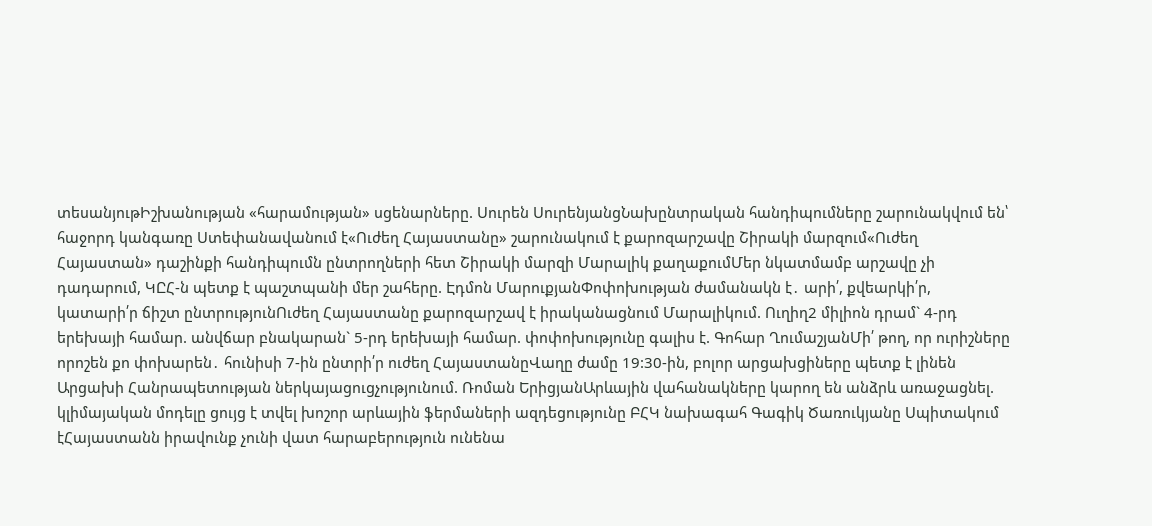տեսանյութԻշխանության «հարամության» սցենարները. Սուրեն ՍուրենյանցՆախընտրական հանդիպումները շարունակվում են՝ հաջորդ կանգառը Ստեփանավանում է«Ուժեղ Հայաստանը» շարունակում է քարոզարշավը Շիրակի մարզում«Ուժեղ Հայաստան» դաշինքի հանդիպումն ընտրողների հետ Շիրակի մարզի Մարալիկ քաղաքումՄեր նկատմամբ արշավը չի դադարում, ԿԸՀ-ն պետք է պաշտպանի մեր շահերը. Էդմոն ՄարուքյանՓոփոխության ժամանակն է․ արի՛, քվեարկի՛ր, կատարի՛ր ճիշտ ընտրությունՈւժեղ Հայաստանը քարոզարշավ է իրականացնում Մարալիկում. Ուղիղ2 միլիոն դրամ` 4-րդ երեխայի համար. անվճար բնակարան` 5-րդ երեխայի համար. փոփոխությունը գալիս է. Գոհար ՂումաշյանՄի՛ թող, որ ուրիշները որոշեն քո փոխարեն․ հունիսի 7-ին ընտրի՛ր ուժեղ ՀայաստանըՎաղը ժամը 19:30-ին, բոլոր արցախցիները պետք է լինեն Արցախի Հանրապետության ներկայացուցչությունում. Ռոման ԵրիցյանԱրևային վահանակները կարող են անձրև առաջացնել. կլիմայական մոդելը ցույց է տվել խոշոր արևային ֆերմաների ազդեցությունը ԲՀԿ նախագահ Գագիկ Ծառուկյանը Սպիտակում էՀայաստանն իրավունք չունի վատ հարաբերություն ունենա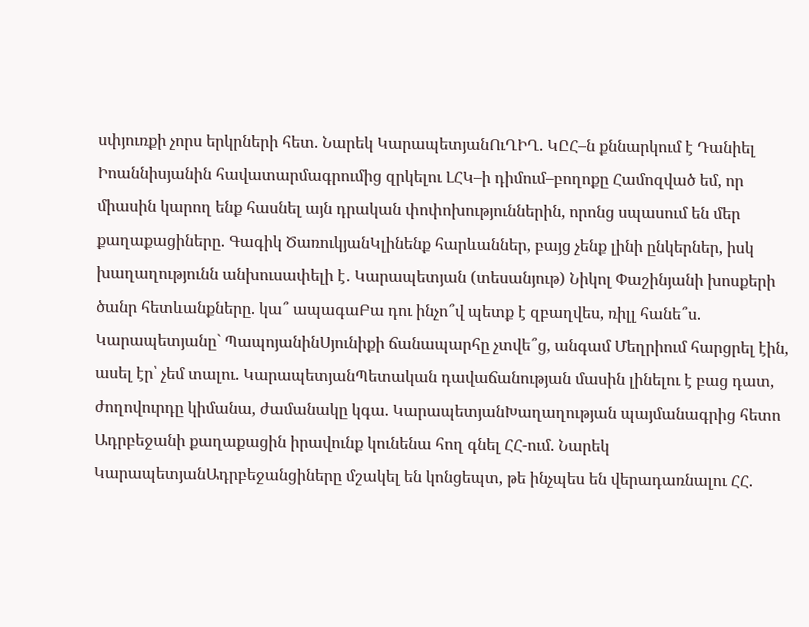սփյուռքի չորս երկրների հետ. Նարեկ ԿարապետյանՈւՂԻՂ. ԿԸՀ–ն քննարկում է Դանիել Իոաննիսյանին հավատարմագրումից զրկելու ԼՀԿ–ի դիմում–բողոքը Համոզված եմ, որ միասին կարող ենք հասնել այն դրական փոփոխություններին, որոնց սպասում են մեր քաղաքացիները. Գագիկ ԾառուկյանԿլինենք հարևաններ, բայց չենք լինի ընկերներ, իսկ խաղաղությունն անխուսափելի է․ Կարապետյան (տեսանյութ) Նիկոլ Փաշինյանի խոսքերի ծանր հետևանքները. կա՞ ապագաԲա դու ինչո՞վ պետք է զբաղվես, ռիլլ հանե՞ս. Կարապետյանը` ՊապոյանինՍյունիքի ճանապարհը չտվե՞ց, անգամ Մեղրիում հարցրել էին, ասել էր՝ չեմ տալու. ԿարապետյանՊետական դավաճանության մասին լինելու է բաց դատ, ժողովուրդը կիմանա, ժամանակը կգա. ԿարապետյանԽաղաղության պայմանագրից հետո Ադրբեջանի քաղաքացին իրավունք կունենա հող գնել ՀՀ-ում. Նարեկ ԿարապետյանԱդրբեջանցիները մշակել են կոնցեպտ, թե ինչպես են վերադառնալու ՀՀ.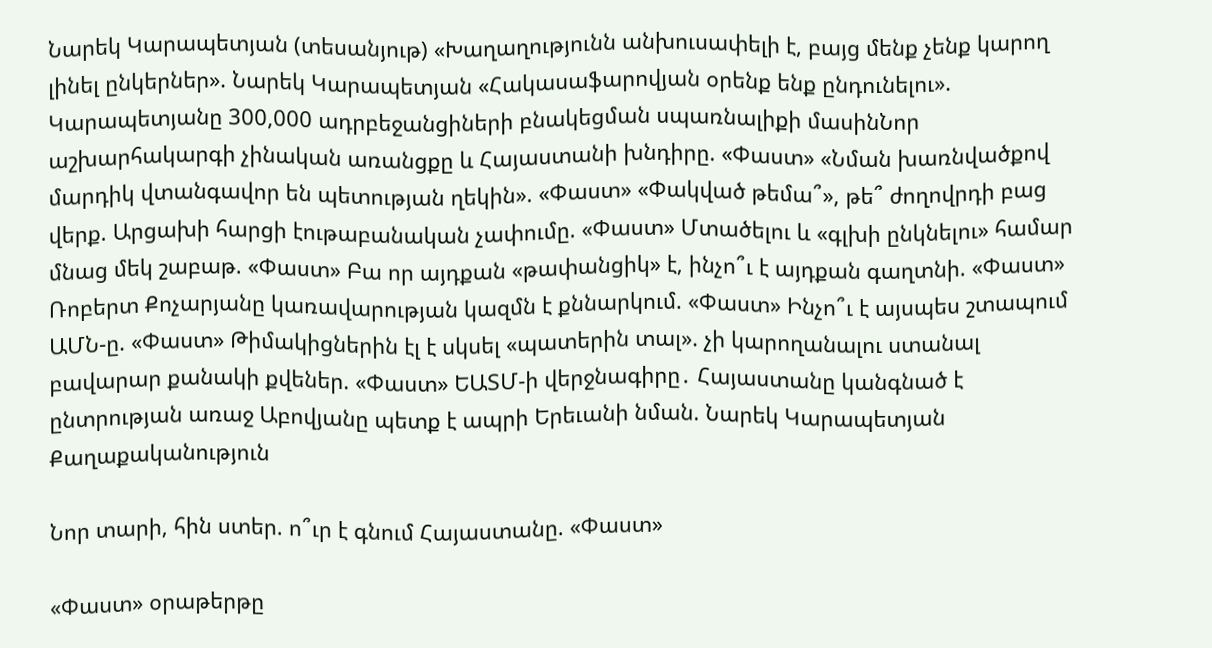Նարեկ Կարապետյան (տեսանյութ) «Խաղաղությունն անխուսափելի է, բայց մենք չենք կարող լինել ընկերներ». Նարեկ Կարապետյան «Հակասաֆարովյան օրենք ենք ընդունելու». Կարապետյանը 300,000 ադրբեջանցիների բնակեցման սպառնալիքի մասինՆոր աշխարհակարգի չինական առանցքը և Հայաստանի խնդիրը. «Փաստ» «Նման խառնվածքով մարդիկ վտանգավոր են պետության ղեկին». «Փաստ» «Փակված թեմա՞», թե՞ ժողովրդի բաց վերք. Արցախի հարցի էութաբանական չափումը. «Փաստ» Մտածելու և «գլխի ընկնելու» համար մնաց մեկ շաբաթ. «Փաստ» Բա որ այդքան «թափանցիկ» է, ինչո՞ւ է այդքան գաղտնի. «Փաստ» Ռոբերտ Քոչարյանը կառավարության կազմն է քննարկում. «Փաստ» Ինչո՞ւ է այսպես շտապում ԱՄՆ-ը. «Փաստ» Թիմակիցներին էլ է սկսել «պատերին տալ». չի կարողանալու ստանալ բավարար քանակի քվեներ. «Փաստ» ԵԱՏՄ-ի վերջնագիրը․ Հայաստանը կանգնած է ընտրության առաջ Աբովյանը պետք է ապրի Երեւանի նման. Նարեկ Կարապետյան
Քաղաքականություն

Նոր տարի, հին ստեր. ո՞ւր է գնում Հայաստանը. «Փաստ»

«Փաստ» օրաթերթը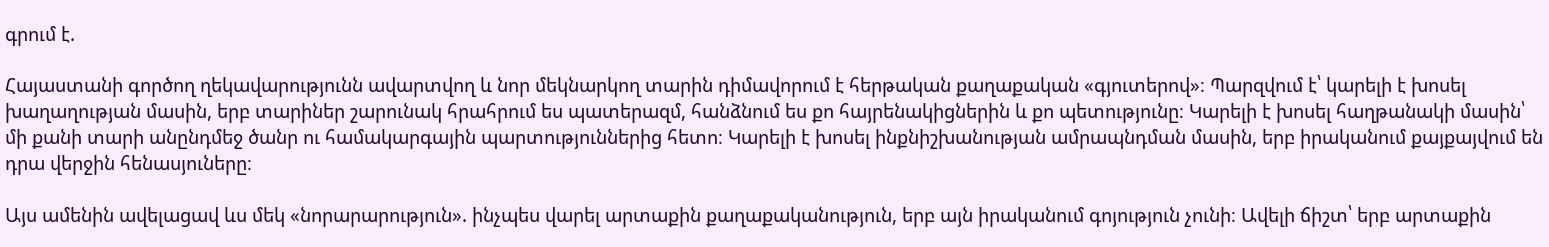գրում է.

Հայաստանի գործող ղեկավարությունն ավարտվող և նոր մեկնարկող տարին դիմավորում է հերթական քաղաքական «գյուտերով»։ Պարզվում է՝ կարելի է խոսել խաղաղության մասին, երբ տարիներ շարունակ հրահրում ես պատերազմ, հանձնում ես քո հայրենակիցներին և քո պետությունը։ Կարելի է խոսել հաղթանակի մասին՝ մի քանի տարի անընդմեջ ծանր ու համակարգային պարտություններից հետո։ Կարելի է խոսել ինքնիշխանության ամրապնդման մասին, երբ իրականում քայքայվում են դրա վերջին հենասյուները։

Այս ամենին ավելացավ ևս մեկ «նորարարություն». ինչպես վարել արտաքին քաղաքականություն, երբ այն իրականում գոյություն չունի։ Ավելի ճիշտ՝ երբ արտաքին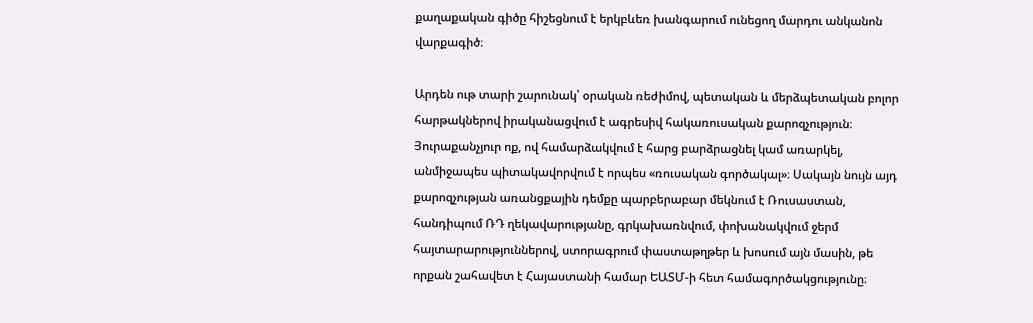քաղաքական գիծը հիշեցնում է երկբևեռ խանգարում ունեցող մարդու անկանոն վարքագիծ։

Արդեն ութ տարի շարունակ՝ օրական ռեժիմով, պետական և մերձպետական բոլոր հարթակներով իրականացվում է ագրեսիվ հակառուսական քարոզչություն։ Յուրաքանչյուր ոք, ով համարձակվում է հարց բարձրացնել կամ առարկել, անմիջապես պիտակավորվում է որպես «ռուսական գործակալ»։ Սակայն նույն այդ քարոզչության առանցքային դեմքը պարբերաբար մեկնում է Ռուսաստան, հանդիպում ՌԴ ղեկավարությանը, գրկախառնվում, փոխանակվում ջերմ հայտարարություններով, ստորագրում փաստաթղթեր և խոսում այն մասին, թե որքան շահավետ է Հայաստանի համար ԵԱՏՄ-ի հետ համագործակցությունը։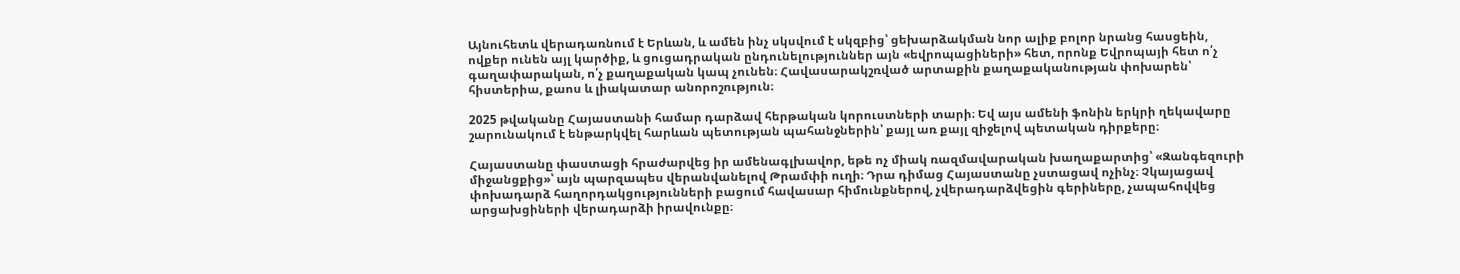Այնուհետև վերադառնում է Երևան, և ամեն ինչ սկսվում է սկզբից՝ ցեխարձակման նոր ալիք բոլոր նրանց հասցեին, ովքեր ունեն այլ կարծիք, և ցուցադրական ընդունելություններ այն «եվրոպացիների» հետ, որոնք Եվրոպայի հետ ո՛չ գաղափարական, ո՛չ քաղաքական կապ չունեն։ Հավասարակշռված արտաքին քաղաքականության փոխարեն՝ հիստերիա, քաոս և լիակատար անորոշություն։

2025 թվականը Հայաստանի համար դարձավ հերթական կորուստների տարի։ Եվ այս ամենի ֆոնին երկրի ղեկավարը շարունակում է ենթարկվել հարևան պետության պահանջներին՝ քայլ առ քայլ զիջելով պետական դիրքերը։

Հայաստանը փաստացի հրաժարվեց իր ամենագլխավոր, եթե ոչ միակ ռազմավարական խաղաքարտից՝ «Զանգեզուրի միջանցքից»՝ այն պարզապես վերանվանելով Թրամփի ուղի։ Դրա դիմաց Հայաստանը չստացավ ոչինչ։ Չկայացավ փոխադարձ հաղորդակցությունների բացում հավասար հիմունքներով, չվերադարձվեցին գերիները, չապահովվեց արցախցիների վերադարձի իրավունքը։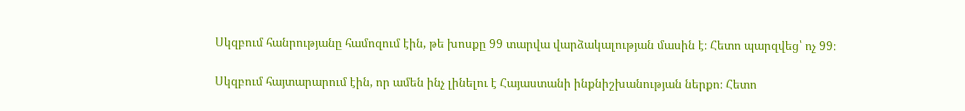Սկզբում հանրությանը համոզում էին, թե խոսքը 99 տարվա վարձակալության մասին է։ Հետո պարզվեց՝ ոչ 99։

Սկզբում հայտարարում էին, որ ամեն ինչ լինելու է Հայաստանի ինքնիշխանության ներքո։ Հետո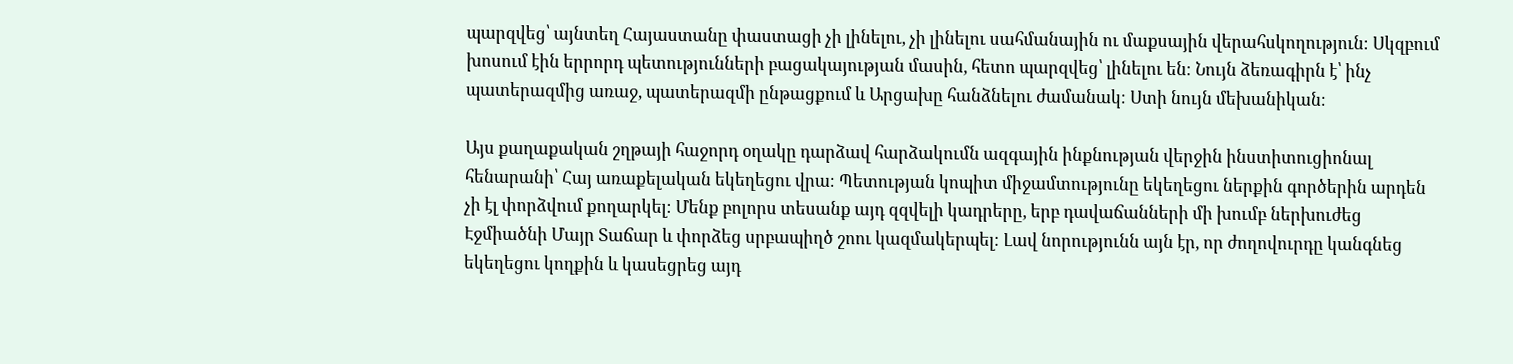պարզվեց՝ այնտեղ Հայաստանը փաստացի չի լինելու, չի լինելու սահմանային ու մաքսային վերահսկողություն։ Սկզբում խոսում էին երրորդ պետությունների բացակայության մասին, հետո պարզվեց՝ լինելու են։ Նույն ձեռագիրն է՝ ինչ պատերազմից առաջ, պատերազմի ընթացքում և Արցախը հանձնելու ժամանակ։ Ստի նույն մեխանիկան։

Այս քաղաքական շղթայի հաջորդ օղակը դարձավ հարձակումն ազգային ինքնության վերջին ինստիտուցիոնալ հենարանի՝ Հայ առաքելական եկեղեցու վրա։ Պետության կոպիտ միջամտությունը եկեղեցու ներքին գործերին արդեն չի էլ փորձվում քողարկել։ Մենք բոլորս տեսանք այդ զզվելի կադրերը, երբ դավաճանների մի խումբ ներխուժեց Էջմիածնի Մայր Տաճար և փորձեց սրբապիղծ շոու կազմակերպել։ Լավ նորությունն այն էր, որ ժողովուրդը կանգնեց եկեղեցու կողքին և կասեցրեց այդ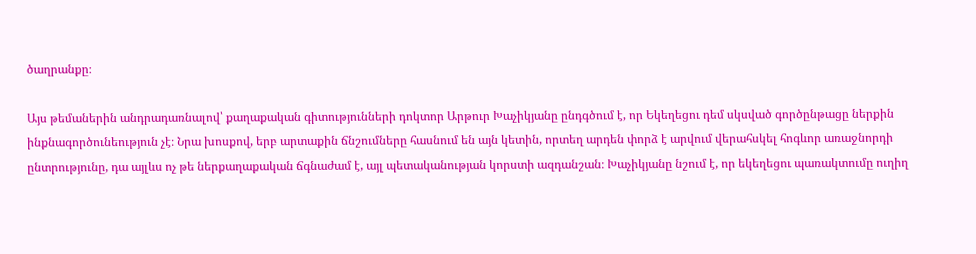ծաղրանքը։

Այս թեմաներին անդրադառնալով՝ քաղաքական գիտությունների դոկտոր Արթուր Խաչիկյանը ընդգծում է, որ Եկեղեցու դեմ սկսված գործընթացը ներքին ինքնագործունեություն չէ։ Նրա խոսքով, երբ արտաքին ճնշումները հասնում են այն կետին, որտեղ արդեն փորձ է արվում վերահսկել հոգևոր առաջնորդի ընտրությունը, դա այլևս ոչ թե ներքաղաքական ճգնաժամ է, այլ պետականության կորստի ազդանշան։ Խաչիկյանը նշում է, որ եկեղեցու պառակտումը ուղիղ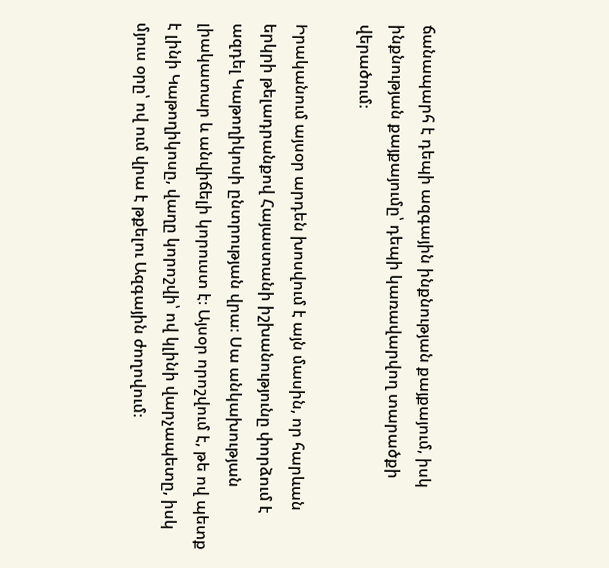ճանապարհ է դեպի ազգային ինքնության քայքայում, իսկ ինքնության քայքայումը՝ դեպի կառավարվող տարածքի վերածում։

Իրականում այսօր արդեն խոսվում է այն մասին, որ հարևան երկրի թելադրանքով Հայաստանի իշխանությունը փորձում է ազդել Կաթողիկոսի ընտրության վրա։ Սա անկախության լիակատար և անվիճելի կորուստ է։ Այսօր որոշվում է, թե ով պետք է լինի Կաթողիկոսը, վաղը կորոշվի՝ ով կլինի վարչապետը, իսկ մյուս օրը՝ ով ում վրա է թքելու Ազգային ժողովում։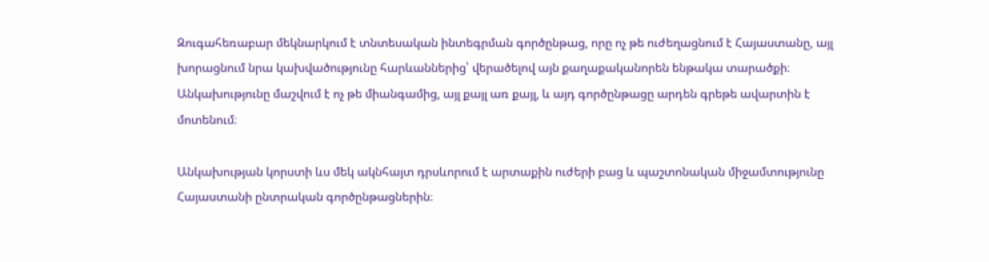Զուգահեռաբար մեկնարկում է տնտեսական ինտեգրման գործընթաց, որը ոչ թե ուժեղացնում է Հայաստանը, այլ խորացնում նրա կախվածությունը հարևաններից՝ վերածելով այն քաղաքականորեն ենթակա տարածքի։ Անկախությունը մաշվում է ոչ թե միանգամից, այլ քայլ առ քայլ, և այդ գործընթացը արդեն գրեթե ավարտին է մոտենում։

Անկախության կորստի ևս մեկ ակնհայտ դրսևորում է արտաքին ուժերի բաց և պաշտոնական միջամտությունը Հայաստանի ընտրական գործընթացներին։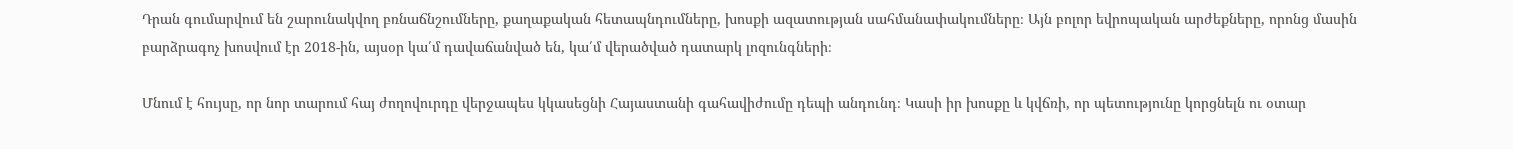Դրան գումարվում են շարունակվող բռնաճնշումները, քաղաքական հետապնդումները, խոսքի ազատության սահմանափակումները։ Այն բոլոր եվրոպական արժեքները, որոնց մասին բարձրագոչ խոսվում էր 2018-ին, այսօր կա՛մ դավաճանված են, կա՛մ վերածված դատարկ լոզունգների։

Մնում է հույսը, որ նոր տարում հայ ժողովուրդը վերջապես կկասեցնի Հայաստանի գահավիժումը դեպի անդունդ։ Կասի իր խոսքը և կվճռի, որ պետությունը կորցնելն ու օտար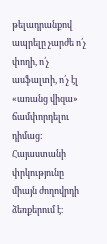թելադրանքով ապրելը չարժե ո՛չ փողի, ո՛չ ասֆալտի, ո՛չ էլ «առանց վիզա» ճամփորդելու դիմաց։ Հայաստանի փրկությունը միայն ժողովրդի ձեռքերում է։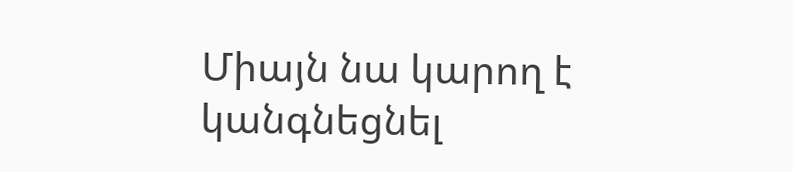Միայն նա կարող է կանգնեցնել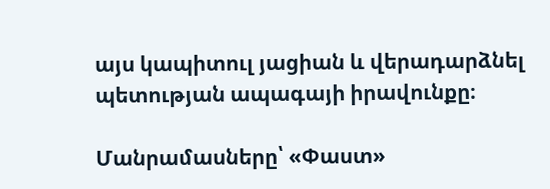այս կապիտուլ յացիան և վերադարձնել պետության ապագայի իրավունքը։

Մանրամասները՝ «Փաստ»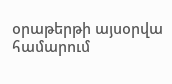օրաթերթի այսօրվա համարում